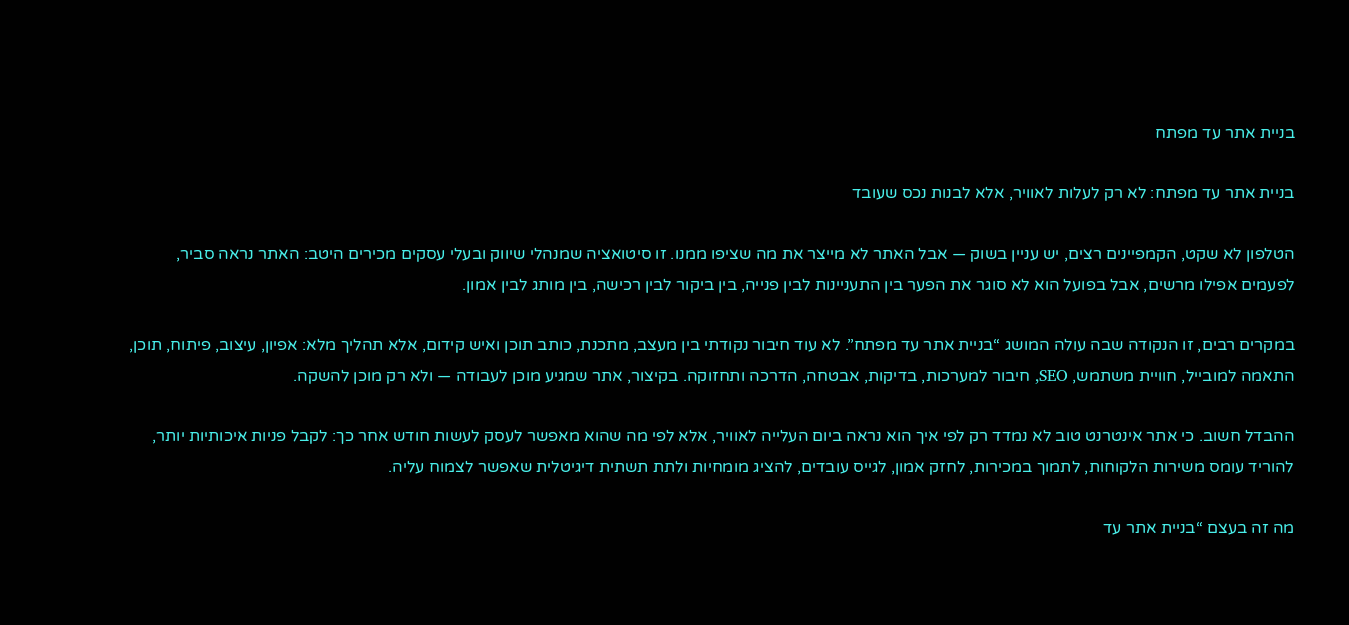בניית אתר עד מפתח

בניית אתר עד מפתח: לא רק לעלות לאוויר, אלא לבנות נכס שעובד

הטלפון לא שקט, הקמפיינים רצים, יש עניין בשוק — אבל האתר לא מייצר את מה שציפו ממנו. זו סיטואציה שמנהלי שיווק ובעלי עסקים מכירים היטב: האתר נראה סביר, לפעמים אפילו מרשים, אבל בפועל הוא לא סוגר את הפער בין התעניינות לבין פנייה, בין ביקור לבין רכישה, בין מותג לבין אמון.

במקרים רבים, זו הנקודה שבה עולה המושג “בניית אתר עד מפתח”. לא עוד חיבור נקודתי בין מעצב, מתכנת, כותב תוכן ואיש קידום, אלא תהליך מלא: אפיון, עיצוב, פיתוח, תוכן, התאמה למובייל, חוויית משתמש, SEO, חיבור למערכות, בדיקות, אבטחה, הדרכה ותחזוקה. בקיצור, אתר שמגיע מוכן לעבודה — ולא רק מוכן להשקה.

ההבדל חשוב. כי אתר אינטרנט טוב לא נמדד רק לפי איך הוא נראה ביום העלייה לאוויר, אלא לפי מה שהוא מאפשר לעסק לעשות חודש אחר כך: לקבל פניות איכותיות יותר, להוריד עומס משירות הלקוחות, לתמוך במכירות, לחזק אמון, לגייס עובדים, להציג מומחיות ולתת תשתית דיגיטלית שאפשר לצמוח עליה.

מה זה בעצם “בניית אתר עד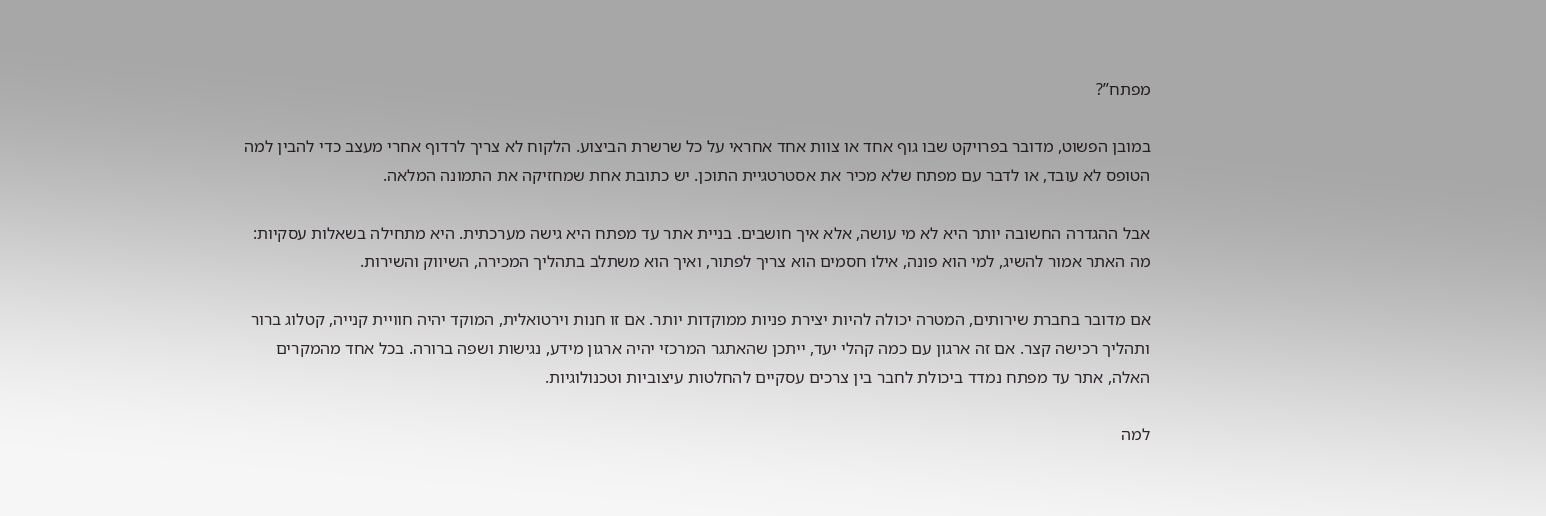מפתח”?

במובן הפשוט, מדובר בפרויקט שבו גוף אחד או צוות אחד אחראי על כל שרשרת הביצוע. הלקוח לא צריך לרדוף אחרי מעצב כדי להבין למה הטופס לא עובד, או לדבר עם מפתח שלא מכיר את אסטרטגיית התוכן. יש כתובת אחת שמחזיקה את התמונה המלאה.

אבל ההגדרה החשובה יותר היא לא מי עושה, אלא איך חושבים. בניית אתר עד מפתח היא גישה מערכתית. היא מתחילה בשאלות עסקיות: מה האתר אמור להשיג, למי הוא פונה, אילו חסמים הוא צריך לפתור, ואיך הוא משתלב בתהליך המכירה, השיווק והשירות.

אם מדובר בחברת שירותים, המטרה יכולה להיות יצירת פניות ממוקדות יותר. אם זו חנות וירטואלית, המוקד יהיה חוויית קנייה, קטלוג ברור ותהליך רכישה קצר. אם זה ארגון עם כמה קהלי יעד, ייתכן שהאתגר המרכזי יהיה ארגון מידע, נגישות ושפה ברורה. בכל אחד מהמקרים האלה, אתר עד מפתח נמדד ביכולת לחבר בין צרכים עסקיים להחלטות עיצוביות וטכנולוגיות.

למה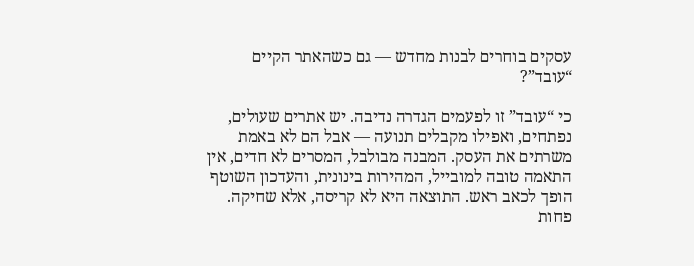עסקים בוחרים לבנות מחדש — גם כשהאתר הקיים “עובד”?

כי “עובד” זו לפעמים הגדרה נדיבה. יש אתרים שעולים, נפתחים, ואפילו מקבלים תנועה — אבל הם לא באמת משרתים את העסק. המבנה מבולבל, המסרים לא חדים, אין התאמה טובה למובייל, המהירות בינונית, והעדכון השוטף הופך לכאב ראש. התוצאה היא לא קריסה, אלא שחיקה. פחות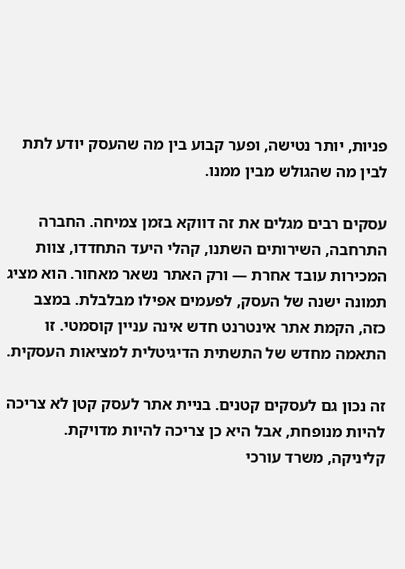פניות, יותר נטישה, ופער קבוע בין מה שהעסק יודע לתת לבין מה שהגולש מבין ממנו.

עסקים רבים מגלים את זה דווקא בזמן צמיחה. החברה התרחבה, השירותים השתנו, קהלי היעד התחדדו, צוות המכירות עובד אחרת — ורק האתר נשאר מאחור. הוא מציג תמונה ישנה של העסק, לפעמים אפילו מבלבלת. במצב כזה, הקמת אתר אינטרנט חדש אינה עניין קוסמטי. זו התאמה מחדש של התשתית הדיגיטלית למציאות העסקית.

זה נכון גם לעסקים קטנים. בניית אתר לעסק קטן לא צריכה להיות מנופחת, אבל היא כן צריכה להיות מדויקת. קליניקה, משרד עורכי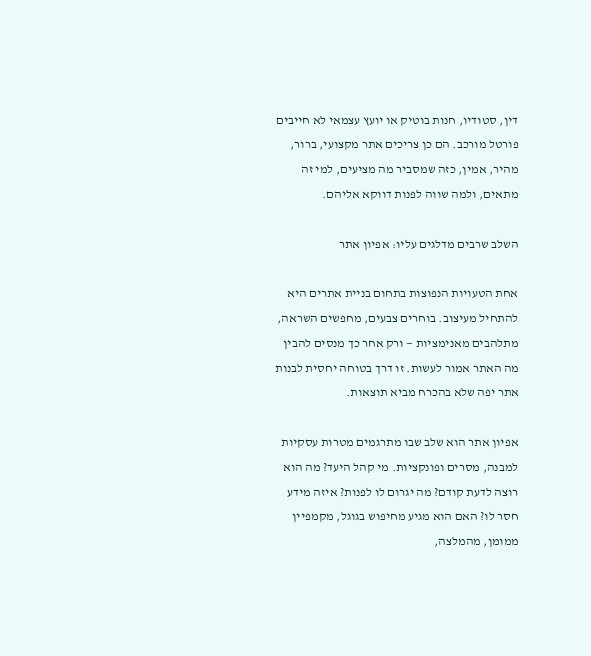דין, סטודיו, חנות בוטיק או יועץ עצמאי לא חייבים פורטל מורכב. הם כן צריכים אתר מקצועי, ברור, מהיר, אמין, כזה שמסביר מה מציעים, למי זה מתאים, ולמה שווה לפנות דווקא אליהם.

השלב שרבים מדלגים עליו: אפיון אתר

אחת הטעויות הנפוצות בתחום בניית אתרים היא להתחיל מעיצוב. בוחרים צבעים, מחפשים השראה, מתלהבים מאנימציות — ורק אחר כך מנסים להבין מה האתר אמור לעשות. זו דרך בטוחה יחסית לבנות אתר יפה שלא בהכרח מביא תוצאות.

אפיון אתר הוא שלב שבו מתרגמים מטרות עסקיות למבנה, מסרים ופונקציות. מי קהל היעד? מה הוא רוצה לדעת קודם? מה יגרום לו לפנות? איזה מידע חסר לו? האם הוא מגיע מחיפוש בגוגל, מקמפיין ממומן, מהמלצה,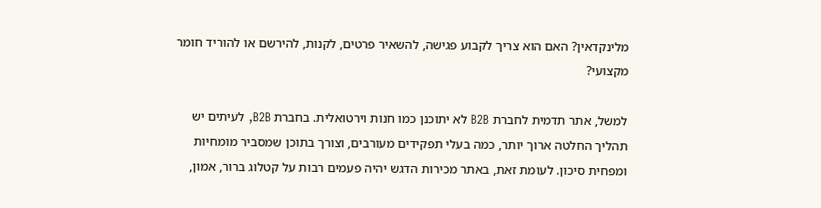מלינקדאין? האם הוא צריך לקבוע פגישה, להשאיר פרטים, לקנות, להירשם או להוריד חומר מקצועי?

למשל, אתר תדמית לחברת B2B לא יתוכנן כמו חנות וירטואלית. בחברת B2B, לעיתים יש תהליך החלטה ארוך יותר, כמה בעלי תפקידים מעורבים, וצורך בתוכן שמסביר מומחיות ומפחית סיכון. לעומת זאת, באתר מכירות הדגש יהיה פעמים רבות על קטלוג ברור, אמון,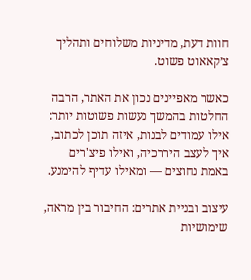חוות דעת, מדיניות משלוחים ותהליך צ׳קאאוט פשוט.

כאשר מאפיינים נכון את האתר, הרבה החלטות בהמשך נעשות פשוטות יותר: אילו עמודים לבנות, איזה תוכן לכתוב, איך לעצב היררכיה, ואילו פיצ'רים באמת נחוצים — ומאילו עדיף להימנע.

עיצוב ובניית אתרים: החיבור בין מראה, שימושיות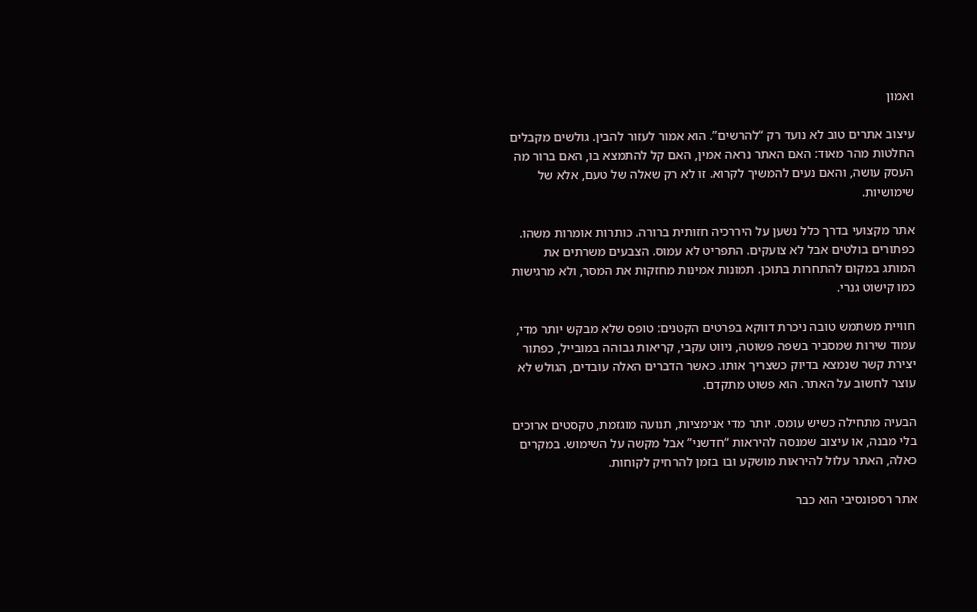ואמון

עיצוב אתרים טוב לא נועד רק “להרשים”. הוא אמור לעזור להבין. גולשים מקבלים החלטות מהר מאוד: האם האתר נראה אמין, האם קל להתמצא בו, האם ברור מה העסק עושה, והאם נעים להמשיך לקרוא. זו לא רק שאלה של טעם, אלא של שימושיות.

אתר מקצועי בדרך כלל נשען על היררכיה חזותית ברורה. כותרות אומרות משהו. כפתורים בולטים אבל לא צועקים. התפריט לא עמוס. הצבעים משרתים את המותג במקום להתחרות בתוכן. תמונות אמינות מחזקות את המסר, ולא מרגישות כמו קישוט גנרי.

חוויית משתמש טובה ניכרת דווקא בפרטים הקטנים: טופס שלא מבקש יותר מדי, עמוד שירות שמסביר בשפה פשוטה, ניווט עקבי, קריאות גבוהה במובייל, כפתור יצירת קשר שנמצא בדיוק כשצריך אותו. כאשר הדברים האלה עובדים, הגולש לא עוצר לחשוב על האתר. הוא פשוט מתקדם.

הבעיה מתחילה כשיש עומס. יותר מדי אנימציות, תנועה מוגזמת, טקסטים ארוכים בלי מבנה, או עיצוב שמנסה להיראות “חדשני” אבל מקשה על השימוש. במקרים כאלה, האתר עלול להיראות מושקע ובו בזמן להרחיק לקוחות.

אתר רספונסיבי הוא כבר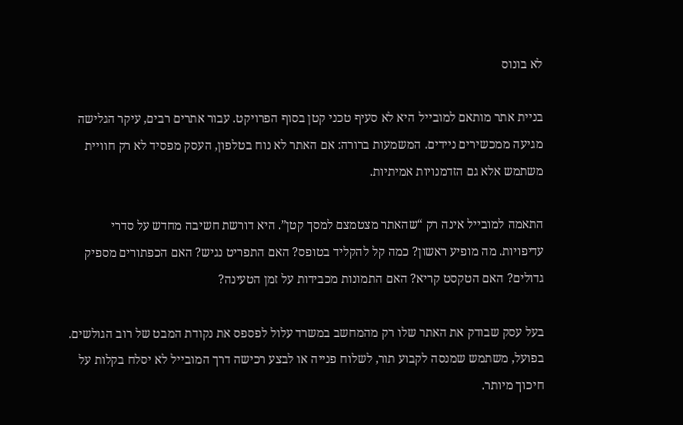לא בונוס

בניית אתר מותאם למובייל היא לא סעיף טכני קטן בסוף הפרויקט. עבור אתרים רבים, עיקר הגלישה מגיעה ממכשירים ניידים. המשמעות ברורה: אם האתר לא נוח בטלפון, העסק מפסיד לא רק חוויית משתמש אלא גם הזדמנויות אמיתיות.

התאמה למובייל אינה רק “שהאתר מצטמצם למסך קטן”. היא דורשת חשיבה מחדש על סדרי עדיפויות. מה מופיע ראשון? כמה קל להקליד בטופס? האם התפריט נגיש? האם הכפתורים מספיק גדולים? האם הטקסט קריא? האם התמונות מכבידות על זמן הטעינה?

בעל עסק שבודק את האתר שלו רק מהמחשב במשרד עלול לפספס את נקודת המבט של רוב הגולשים. בפועל, משתמש שמנסה לקבוע תור, לשלוח פנייה או לבצע רכישה דרך המובייל לא יסלח בקלות על חיכוך מיותר.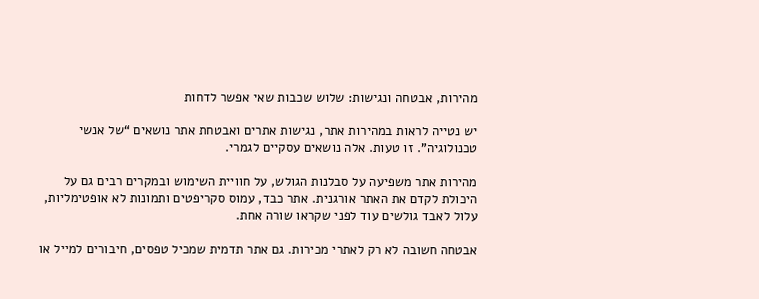מהירות, אבטחה ונגישות: שלוש שכבות שאי אפשר לדחות

יש נטייה לראות במהירות אתר, נגישות אתרים ואבטחת אתר נושאים “של אנשי טכנולוגיה”. זו טעות. אלה נושאים עסקיים לגמרי.

מהירות אתר משפיעה על סבלנות הגולש, על חוויית השימוש ובמקרים רבים גם על היכולת לקדם את האתר אורגנית. אתר כבד, עמוס סקריפטים ותמונות לא אופטימליות, עלול לאבד גולשים עוד לפני שקראו שורה אחת.

אבטחה חשובה לא רק לאתרי מכירות. גם אתר תדמית שמכיל טפסים, חיבורים למייל או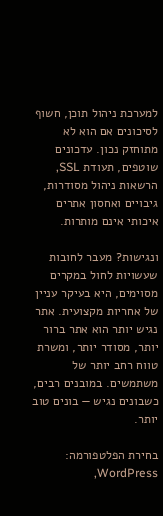למערכת ניהול תוכן, חשוף לסיכונים אם הוא לא מתוחזק נכון. עדכונים שוטפים, תעודת SSL, הרשאות ניהול מסודרות, גיבויים ואחסון אתרים איכותי אינם מותרות.

ונגישות? מעבר לחובות שעשויות לחול במקרים מסוימים, היא בעיקר עניין של אחריות מקצועית. אתר נגיש יותר הוא אתר ברור יותר, מסודר יותר, ומשרת טווח רחב יותר של משתמשים. במובנים רבים, כשבונים נגיש — בונים טוב יותר.

בחירת הפלטפורמה: WordPress,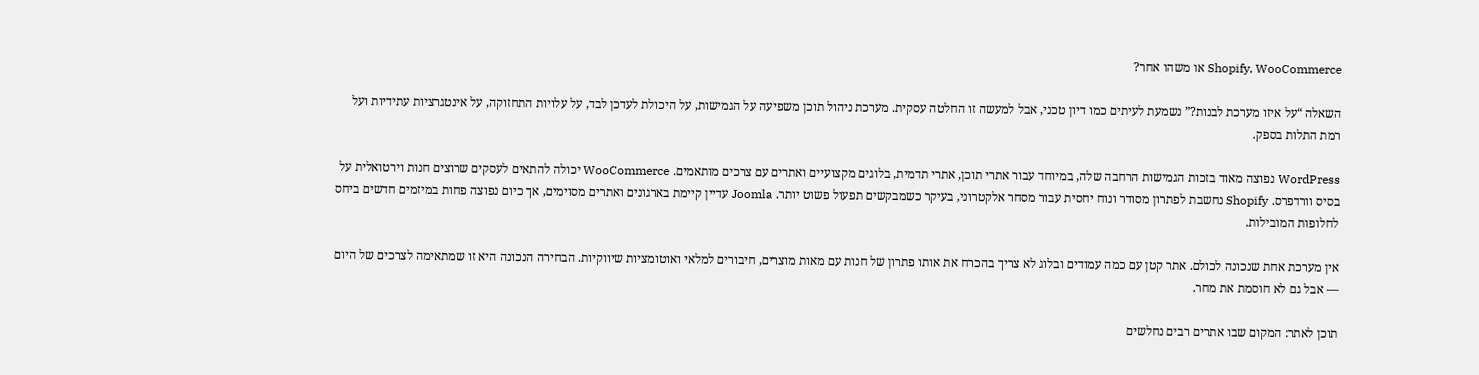Shopify, WooCommerce או משהו אחר?

השאלה “על איזו מערכת לבנות?” נשמעת לעיתים כמו דיון טכני, אבל למעשה זו החלטה עסקית. מערכת ניהול תוכן משפיעה על הגמישות, על היכולת לעדכן לבד, על עלויות התחזוקה, על אינטגרציות עתידיות ועל רמת התלות בספק.

WordPress נפוצה מאוד בזכות הגמישות הרחבה שלה, במיוחד עבור אתרי תוכן, אתרי תדמית, בלוגים מקצועיים ואתרים עם צרכים מותאמים. WooCommerce יכולה להתאים לעסקים שרוצים חנות וירטואלית על בסיס וורדפרס. Shopify נחשבת לפתרון מסודר ונוח יחסית עבור מסחר אלקטרוני, בעיקר כשמבקשים תפעול פשוט יותר. Joomla עדיין קיימת בארגונים ואתרים מסוימים, אך כיום נפוצה פחות במיזמים חדשים ביחס לחלופות המובילות.

אין מערכת אחת שנכונה לכולם. אתר קטן עם כמה עמודים ובלוג לא צריך בהכרח את אותו פתרון של חנות עם מאות מוצרים, חיבורים למלאי ואוטומציות שיווקיות. הבחירה הנכונה היא זו שמתאימה לצרכים של היום — אבל גם לא חוסמת את מחר.

תוכן לאתר: המקום שבו אתרים רבים נחלשים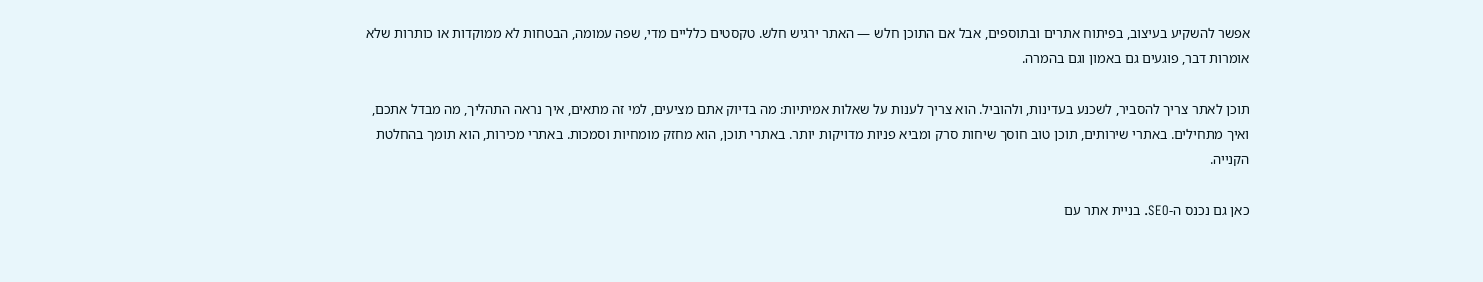אפשר להשקיע בעיצוב, בפיתוח אתרים ובתוספים, אבל אם התוכן חלש — האתר ירגיש חלש. טקסטים כלליים מדי, שפה עמומה, הבטחות לא ממוקדות או כותרות שלא אומרות דבר, פוגעים גם באמון וגם בהמרה.

תוכן לאתר צריך להסביר, לשכנע בעדינות, ולהוביל. הוא צריך לענות על שאלות אמיתיות: מה בדיוק אתם מציעים, למי זה מתאים, איך נראה התהליך, מה מבדל אתכם, ואיך מתחילים. באתרי שירותים, תוכן טוב חוסך שיחות סרק ומביא פניות מדויקות יותר. באתרי תוכן, הוא מחזק מומחיות וסמכות. באתרי מכירות, הוא תומך בהחלטת הקנייה.

כאן גם נכנס ה-SEO. בניית אתר עם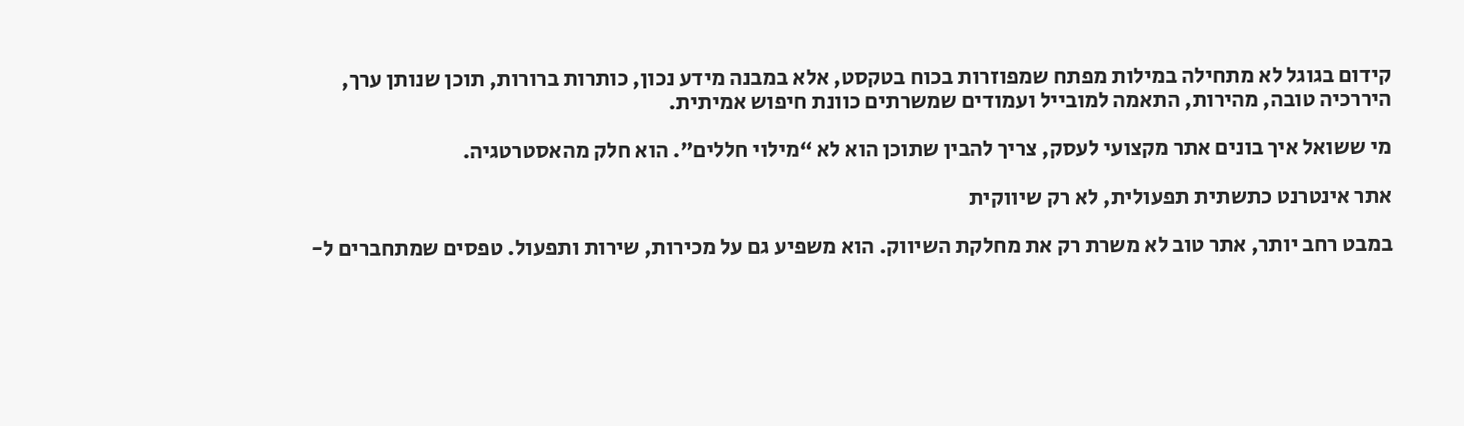קידום בגוגל לא מתחילה במילות מפתח שמפוזרות בכוח בטקסט, אלא במבנה מידע נכון, כותרות ברורות, תוכן שנותן ערך, היררכיה טובה, מהירות, התאמה למובייל ועמודים שמשרתים כוונת חיפוש אמיתית.

מי ששואל איך בונים אתר מקצועי לעסק, צריך להבין שתוכן הוא לא “מילוי חללים”. הוא חלק מהאסטרטגיה.

אתר אינטרנט כתשתית תפעולית, לא רק שיווקית

במבט רחב יותר, אתר טוב לא משרת רק את מחלקת השיווק. הוא משפיע גם על מכירות, שירות ותפעול. טפסים שמתחברים ל-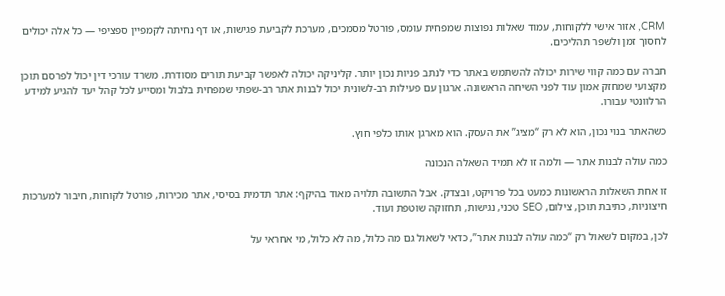CRM, אזור אישי ללקוחות, עמוד שאלות נפוצות שמפחית עומס, פורטל מסמכים, מערכת לקביעת פגישות, או דף נחיתה לקמפיין ספציפי — כל אלה יכולים לחסוך זמן ולשפר תהליכים.

חברה עם כמה קווי שירות יכולה להשתמש באתר כדי לנתב פניות נכון יותר. קליניקה יכולה לאפשר קביעת תורים מסודרת. משרד עורכי דין יכול לפרסם תוכן מקצועי שמחזק אמון עוד לפני השיחה הראשונה. ארגון עם פעילות רב-לשונית יכול לבנות אתר רב-שפתי שמפחית בלבול ומסייע לכל קהל יעד להגיע למידע הרלוונטי עבורו.

כשהאתר בנוי נכון, הוא לא רק “מציג” את העסק. הוא מארגן אותו כלפי חוץ.

כמה עולה לבנות אתר — ולמה זו לא תמיד השאלה הנכונה

זו אחת השאלות הראשונות כמעט בכל פרויקט, ובצדק. אבל התשובה תלויה מאוד בהיקף: אתר תדמית בסיסי, אתר מכירות, פורטל לקוחות, חיבור למערכות חיצוניות, כתיבת תוכן, צילום, SEO טכני, נגישות, תחזוקה שוטפת ועוד.

לכן, במקום לשאול רק “כמה עולה לבנות אתר”, כדאי לשאול גם מה כלול, מה לא כלול, מי אחראי על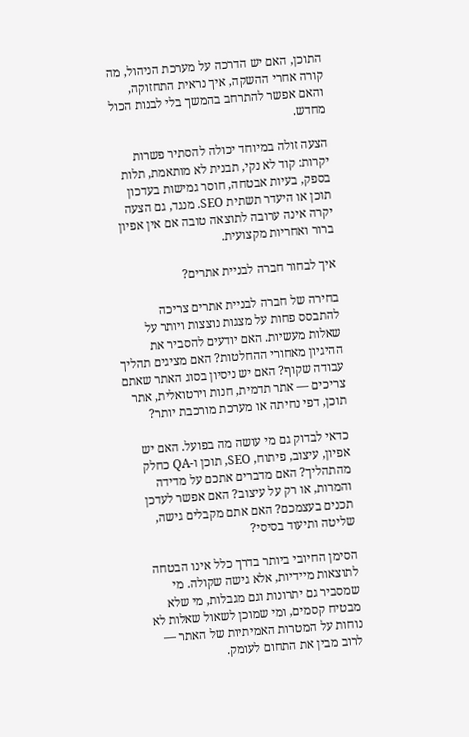התוכן, האם יש הדרכה על מערכת הניהול, מה קורה אחרי ההשקה, איך נראית התחזוקה, והאם אפשר להתרחב בהמשך בלי לבנות הכול מחדש.

הצעה זולה במיוחד יכולה להסתיר פשרות יקרות: קוד לא נקי, תבנית לא מותאמת, תלות בספק, בעיות אבטחה, חוסר גמישות בעדכון תוכן או היעדר תשתית SEO. מנגד, גם הצעה יקרה אינה ערובה לתוצאה טובה אם אין אפיון ברור ואחריות מקצועית.

איך לבחור חברה לבניית אתרים?

בחירה של חברה לבניית אתרים צריכה להתבסס פחות על מצגות נוצצות ויותר על שאלות מעשיות. האם יודעים להסביר את ההיגיון מאחורי ההחלטות? האם מציגים תהליך עבודה שקוף? האם יש ניסיון בסוג האתר שאתם צריכים — אתר תדמית, חנות וירטואלית, אתר תוכן, דפי נחיתה או מערכת מורכבת יותר?

כדאי לבדוק גם מי עושה מה בפועל. האם יש אפיון, עיצוב, פיתוח, SEO, תוכן ו-QA כחלק מהתהליך? האם מדברים אתכם על מדידה והמרות, או רק על עיצוב? האם אפשר לעדכן תכנים בעצמכם? האם אתם מקבלים גישה, שליטה ותיעוד בסיסי?

הסימן החיובי ביותר בדרך כלל אינו הבטחה לתוצאות מיידיות, אלא גישה שקולה. מי שמסביר גם יתרונות וגם מגבלות, מי שלא מבטיח קסמים, ומי שמוכן לשאול שאלות לא נוחות על המטרות האמיתיות של האתר — לרוב מבין את התחום לעומק.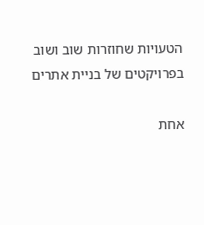הטעויות שחוזרות שוב ושוב בפרויקטים של בניית אתרים

אחת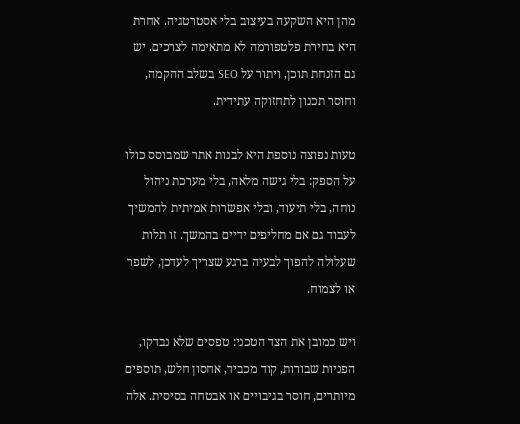מהן היא השקעה בעיצוב בלי אסטרטגיה. אחרת היא בחירת פלטפורמה לא מתאימה לצרכים. יש גם הזנחת תוכן, ויתור על SEO בשלב ההקמה, וחוסר תכנון לתחזוקה עתידית.

טעות נפוצה נוספת היא לבנות אתר שמבוסס כולו על הספק: בלי גישה מלאה, בלי מערכת ניהול נוחה, בלי תיעוד, ובלי אפשרות אמיתית להמשיך לעבוד גם אם מחליפים ידיים בהמשך. זו תלות שעלולה להפוך לבעיה ברגע שצריך לעדכן, לשפר או לצמוח.

ויש כמובן את הצד הטכני: טפסים שלא נבדקו, הפניות שבורות, קוד מכביד, אחסון חלש, תוספים מיותרים, חוסר בגיבויים או אבטחה בסיסית. אלה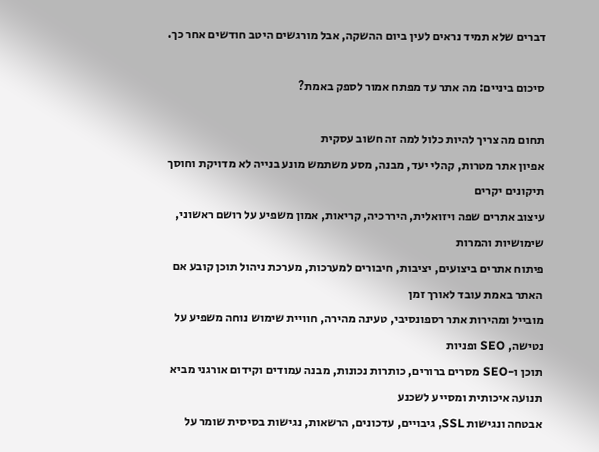דברים שלא תמיד נראים לעין ביום ההשקה, אבל מורגשים היטב חודשים אחר כך.

סיכום ביניים: מה אתר עד מפתח אמור לספק באמת?

תחום מה צריך להיות כלול למה זה חשוב עסקית
אפיון אתר מטרות, קהלי יעד, מבנה, מסע משתמש מונע בנייה לא מדויקת וחוסך תיקונים יקרים
עיצוב אתרים שפה ויזואלית, היררכיה, קריאות, אמון משפיע על רושם ראשוני, שימושיות והמרות
פיתוח אתרים ביצועים, יציבות, חיבורים למערכות, מערכת ניהול תוכן קובע אם האתר באמת עובד לאורך זמן
מובייל ומהירות אתר רספונסיבי, טעינה מהירה, חוויית שימוש נוחה משפיע על נטישה, SEO ופניות
תוכן ו-SEO מסרים ברורים, כותרות נכונות, מבנה עמודים וקידום אורגני מביא תנועה איכותית ומסייע לשכנע
אבטחה ונגישות SSL, גיבויים, עדכונים, הרשאות, נגישות בסיסית שומר על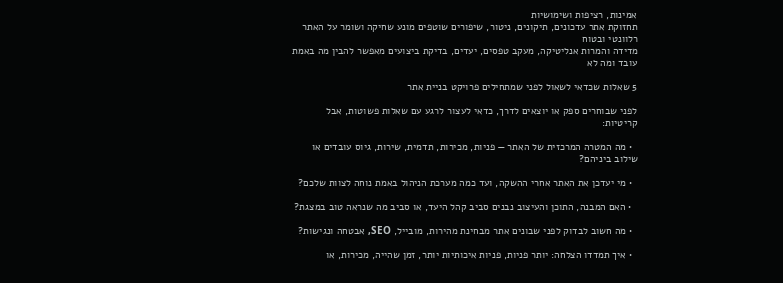אמינות, רציפות ושימושיות
תחזוקת אתר עדכונים, תיקונים, ניטור, שיפורים שוטפים מונע שחיקה ושומר על האתר רלוונטי ובטוח
מדידה והמרות אנליטיקה, מעקב טפסים, יעדים, בדיקת ביצועים מאפשר להבין מה באמת עובד ומה לא

5 שאלות שכדאי לשאול לפני שמתחילים פרויקט בניית אתר

לפני שבוחרים ספק או יוצאים לדרך, כדאי לעצור לרגע עם שאלות פשוטות, אבל קריטיות:

  • מה המטרה המרכזית של האתר — פניות, מכירות, תדמית, שירות, גיוס עובדים או שילוב ביניהם?

  • מי יעדכן את האתר אחרי ההשקה, ועד כמה מערכת הניהול באמת נוחה לצוות שלכם?

  • האם המבנה, התוכן והעיצוב נבנים סביב קהל היעד, או סביב מה שנראה טוב במצגת?

  • מה חשוב לבדוק לפני שבונים אתר מבחינת מהירות, מובייל, SEO, אבטחה ונגישות?

  • איך תמדדו הצלחה: יותר פניות, פניות איכותיות יותר, זמן שהייה, מכירות, או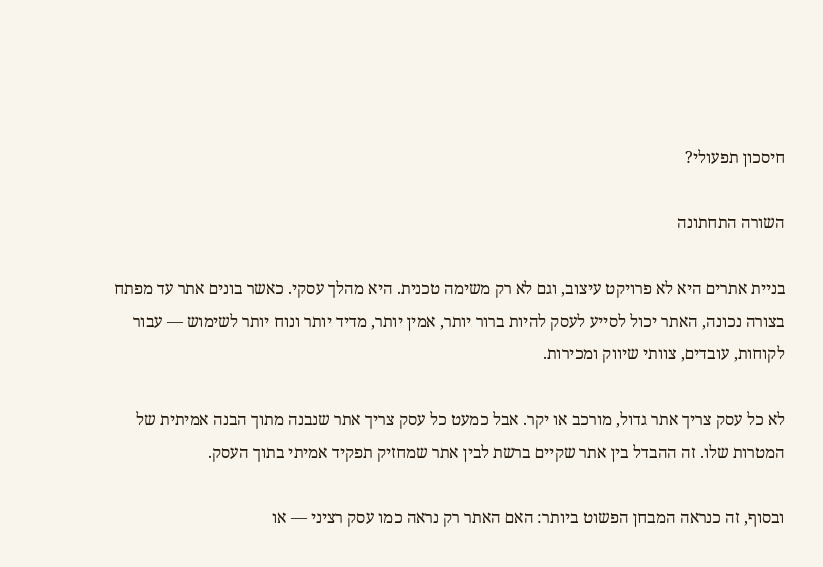חיסכון תפעולי?

השורה התחתונה

בניית אתרים היא לא פרויקט עיצוב, וגם לא רק משימה טכנית. היא מהלך עסקי. כאשר בונים אתר עד מפתח בצורה נכונה, האתר יכול לסייע לעסק להיות ברור יותר, אמין יותר, מדיד יותר ונוח יותר לשימוש — עבור לקוחות, עובדים, צוותי שיווק ומכירות.

לא כל עסק צריך אתר גדול, מורכב או יקר. אבל כמעט כל עסק צריך אתר שנבנה מתוך הבנה אמיתית של המטרות שלו. זה ההבדל בין אתר שקיים ברשת לבין אתר שמחזיק תפקיד אמיתי בתוך העסק.

ובסוף, זה כנראה המבחן הפשוט ביותר: האם האתר רק נראה כמו עסק רציני — או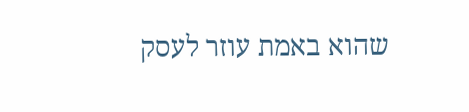שהוא באמת עוזר לעסק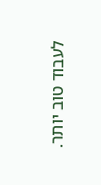לעבוד טוב יותר.